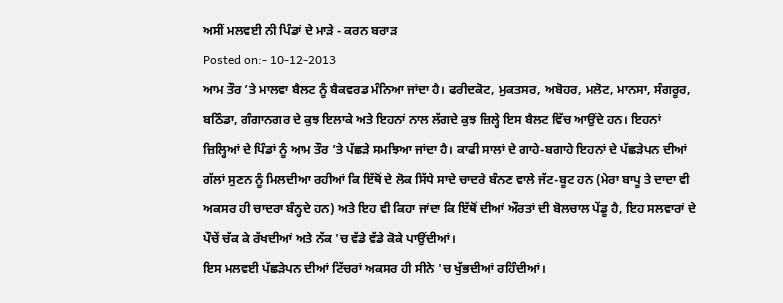ਅਸੀਂ ਮਲਵਈ ਨੀ ਪਿੰਡਾਂ ਦੇ ਮਾੜੇ - ਕਰਨ ਬਰਾੜ
Posted on:- 10-12-2013
ਆਮ ਤੌਰ ’ਤੇ ਮਾਲਵਾ ਬੈਲਟ ਨੂੰ ਬੈਕਵਰਡ ਮੰਨਿਆ ਜਾਂਦਾ ਹੈ। ਫਰੀਦਕੋਟ, ਮੁਕਤਸਰ, ਅਬੋਹਰ, ਮਲੋਟ, ਮਾਨਸਾ, ਸੰਗਰੂਰ, ਬਠਿੰਡਾ, ਗੰਗਾਨਗਰ ਦੇ ਕੁਝ ਇਲਾਕੇ ਅਤੇ ਇਹਨਾਂ ਨਾਲ ਲੱਗਦੇ ਕੁਝ ਜ਼ਿਲ੍ਹੇ ਇਸ ਬੈਲਟ ਵਿੱਚ ਆਉਂਦੇ ਹਨ। ਇਹਨਾਂ ਜ਼ਿਲ੍ਹਿਆਂ ਦੇ ਪਿੰਡਾਂ ਨੂੰ ਆਮ ਤੌਰ ’ਤੇ ਪੱਛੜੇ ਸਮਝਿਆ ਜਾਂਦਾ ਹੈ। ਕਾਫੀ ਸਾਲਾਂ ਦੇ ਗਾਹੇ-ਬਗਾਹੇ ਇਹਨਾਂ ਦੇ ਪੱਛੜੇਪਨ ਦੀਆਂ ਗੱਲਾਂ ਸੁਣਨ ਨੂੰ ਮਿਲਦੀਆ ਰਹੀਆਂ ਕਿ ਇੱਥੋਂ ਦੇ ਲੋਕ ਸਿੱਧੇ ਸਾਦੇ ਚਾਦਰੇ ਬੰਨਣ ਵਾਲੇ ਜੱਟ-ਬੂਟ ਹਨ (ਮੇਰਾ ਬਾਪੂ ਤੇ ਦਾਦਾ ਵੀ ਅਕਸਰ ਹੀ ਚਾਦਰਾ ਬੰਨ੍ਹਦੇ ਹਨ) ਅਤੇ ਇਹ ਵੀ ਕਿਹਾ ਜਾਂਦਾ ਕਿ ਇੱਥੋਂ ਦੀਆਂ ਔਰਤਾਂ ਦੀ ਬੋਲਚਾਲ ਪੇਂਡੂ ਹੈ, ਇਹ ਸਲਵਾਰਾਂ ਦੇ ਪੌਚੇਂ ਚੱਕ ਕੇ ਰੱਖਦੀਆਂ ਅਤੇ ਨੱਕ 'ਚ ਵੱਡੇ ਵੱਡੇ ਕੋਕੇ ਪਾਉਂਦੀਆਂ।
ਇਸ ਮਲਵਈ ਪੱਛੜੇਪਨ ਦੀਆਂ ਟਿੱਚਰਾਂ ਅਕਸਰ ਹੀ ਸੀਨੇ 'ਚ ਖੁੱਭਦੀਆਂ ਰਹਿੰਦੀਆਂ।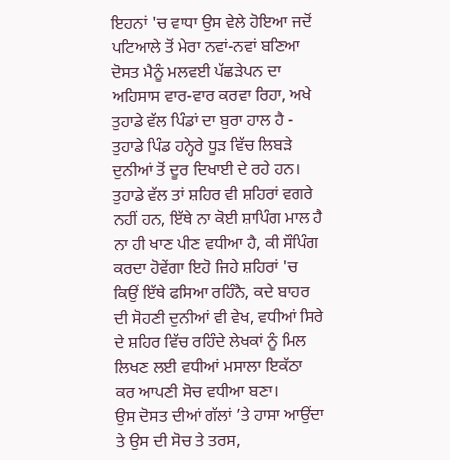ਇਹਨਾਂ 'ਚ ਵਾਧਾ ਉਸ ਵੇਲੇ ਹੋਇਆ ਜਦੋਂ ਪਟਿਆਲੇ ਤੋਂ ਮੇਰਾ ਨਵਾਂ-ਨਵਾਂ ਬਣਿਆ ਦੋਸਤ ਮੈਨੂੰ ਮਲਵਈ ਪੱਛੜੇਪਨ ਦਾ ਅਹਿਸਾਸ ਵਾਰ-ਵਾਰ ਕਰਵਾ ਰਿਹਾ, ਅਖੇ ਤੁਹਾਡੇ ਵੱਲ ਪਿੰਡਾਂ ਦਾ ਬੁਰਾ ਹਾਲ ਹੈ - ਤੁਹਾਡੇ ਪਿੰਡ ਹਨ੍ਹੇਰੇ ਧੂੜ ਵਿੱਚ ਲਿਬੜੇ ਦੁਨੀਆਂ ਤੋਂ ਦੂਰ ਦਿਖਾਈ ਦੇ ਰਹੇ ਹਨ। ਤੁਹਾਡੇ ਵੱਲ ਤਾਂ ਸ਼ਹਿਰ ਵੀ ਸ਼ਹਿਰਾਂ ਵਗਰੇ ਨਹੀਂ ਹਨ, ਇੱਥੇ ਨਾ ਕੋਈ ਸ਼ਾਪਿੰਗ ਮਾਲ ਹੈ ਨਾ ਹੀ ਖਾਣ ਪੀਣ ਵਧੀਆ ਹੈ, ਕੀ ਸੌਪਿੰਗ ਕਰਦਾ ਹੋਵੇਂਗਾ ਇਹੋ ਜਿਹੇ ਸ਼ਹਿਰਾਂ 'ਚ ਕਿਉਂ ਇੱਥੇ ਫਸਿਆ ਰਹਿੰਨੈ, ਕਦੇ ਬਾਹਰ ਦੀ ਸੋਹਣੀ ਦੁਨੀਆਂ ਵੀ ਵੇਖ, ਵਧੀਆਂ ਸਿਰੇ ਦੇ ਸ਼ਹਿਰ ਵਿੱਚ ਰਹਿੰਦੇ ਲੇਖਕਾਂ ਨੂੰ ਮਿਲ ਲਿਖਣ ਲਈ ਵਧੀਆਂ ਮਸਾਲਾ ਇਕੱਠਾ ਕਰ ਆਪਣੀ ਸੋਚ ਵਧੀਆ ਬਣਾ।
ਉਸ ਦੋਸਤ ਦੀਆਂ ਗੱਲਾਂ ’ਤੇ ਹਾਸਾ ਆਉਂਦਾ ਤੇ ਉਸ ਦੀ ਸੋਚ ਤੇ ਤਰਸ,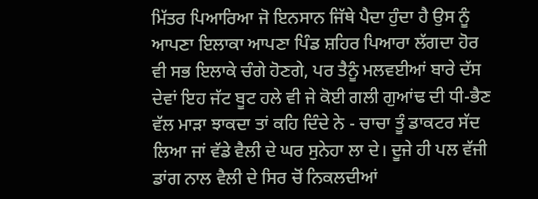ਮਿੱਤਰ ਪਿਆਰਿਆ ਜੋ ਇਨਸਾਨ ਜਿੱਥੇ ਪੈਦਾ ਹੁੰਦਾ ਹੈ ਉਸ ਨੂੰ ਆਪਣਾ ਇਲਾਕਾ ਆਪਣਾ ਪਿੰਡ ਸ਼ਹਿਰ ਪਿਆਰਾ ਲੱਗਦਾ ਹੋਰ ਵੀ ਸਭ ਇਲਾਕੇ ਚੰਗੇ ਹੋਣਗੇ, ਪਰ ਤੈਨੂੰ ਮਲਵਈਆਂ ਬਾਰੇ ਦੱਸ ਦੇਵਾਂ ਇਹ ਜੱਟ ਬੂਟ ਹਲੇ ਵੀ ਜੇ ਕੋਈ ਗਲੀ ਗੁਆਂਢ ਦੀ ਧੀ-ਭੈਣ ਵੱਲ ਮਾੜਾ ਝਾਕਦਾ ਤਾਂ ਕਹਿ ਦਿੰਦੇ ਨੇ - ਚਾਚਾ ਤੂੰ ਡਾਕਟਰ ਸੱਦ ਲਿਆ ਜਾਂ ਵੱਡੇ ਵੈਲੀ ਦੇ ਘਰ ਸੁਨੇਹਾ ਲਾ ਦੇ। ਦੂਜੇ ਹੀ ਪਲ ਵੱਜੀ ਡਾਂਗ ਨਾਲ ਵੈਲੀ ਦੇ ਸਿਰ ਚੋਂ ਨਿਕਲਦੀਆਂ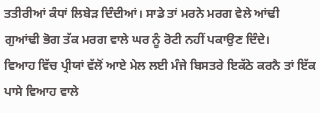ਤਤੀਰੀਆਂ ਕੰਧਾਂ ਲਿਬੇੜ ਦਿੰਦੀਆਂ। ਸਾਡੇ ਤਾਂ ਮਰਨੇ ਮਰਗ ਵੇਲੇ ਆਂਢੀ ਗੁਆਂਢੀ ਭੋਗ ਤੱਕ ਮਰਗ ਵਾਲੇ ਘਰ ਨੂੰ ਰੋਟੀ ਨਹੀਂ ਪਕਾਉਣ ਦਿੰਦੇ।
ਵਿਆਹ ਵਿੱਚ ਪ੍ਰੀਯਾਂ ਵੱਲੋਂ ਆਏ ਮੇਲ ਲਈ ਮੰਜੇ ਬਿਸਤਰੇ ਇਕੱਠੇ ਕਰਨੈ ਤਾਂ ਇੱਕ ਪਾਸੇ ਵਿਆਹ ਵਾਲੇ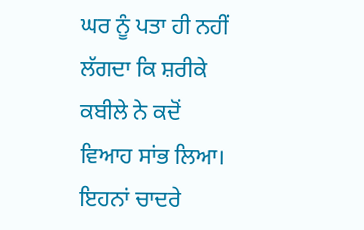ਘਰ ਨੂੰ ਪਤਾ ਹੀ ਨਹੀਂ ਲੱਗਦਾ ਕਿ ਸ਼ਰੀਕੇ ਕਬੀਲੇ ਨੇ ਕਦੋਂ ਵਿਆਹ ਸਾਂਭ ਲਿਆ। ਇਹਨਾਂ ਚਾਦਰੇ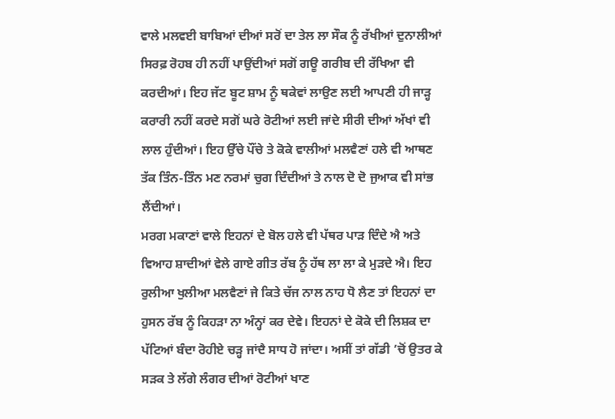ਵਾਲੇ ਮਲਵਈ ਬਾਬਿਆਂ ਦੀਆਂ ਸਰੋਂ ਦਾ ਤੇਲ ਲਾ ਸੌਕ ਨੂੰ ਰੱਖੀਆਂ ਦੁਨਾਲੀਆਂ ਸਿਰਫ਼ ਰੋਹਬ ਹੀ ਨਹੀਂ ਪਾਉਂਦੀਆਂ ਸਗੋਂ ਗਊ ਗਰੀਬ ਦੀ ਰੱਖਿਆ ਵੀ ਕਰਦੀਆਂ। ਇਹ ਜੱਟ ਬੂਟ ਸ਼ਾਮ ਨੂੰ ਥਕੇਵਾਂ ਲਾਉਣ ਲਈ ਆਪਣੀ ਹੀ ਜਾੜ੍ਹ ਕਰਾਰੀ ਨਹੀਂ ਕਰਦੇ ਸਗੋਂ ਘਰੇ ਰੋਟੀਆਂ ਲਈ ਜਾਂਦੇ ਸੀਰੀ ਦੀਆਂ ਅੱਖਾਂ ਵੀ ਲਾਲ ਹੁੰਦੀਆਂ। ਇਹ ਉੱਚੇ ਪੌਂਚੇ ਤੇ ਕੋਕੇ ਵਾਲੀਆਂ ਮਲਵੈਣਾਂ ਹਲੇ ਵੀ ਆਥਣ ਤੱਕ ਤਿੰਨ-ਤਿੰਨ ਮਣ ਨਰਮਾਂ ਚੁਗ ਦਿੰਦੀਆਂ ਤੇ ਨਾਲ ਦੋ ਦੋ ਜੁਆਕ ਵੀ ਸਾਂਭ ਲੈਂਦੀਆਂ।
ਮਰਗ ਮਕਾਣਾਂ ਵਾਲੇ ਇਹਨਾਂ ਦੇ ਬੋਲ ਹਲੇ ਵੀ ਪੱਥਰ ਪਾੜ ਦਿੰਦੇ ਐ ਅਤੇ ਵਿਆਹ ਸ਼ਾਦੀਆਂ ਵੇਲੇ ਗਾਏ ਗੀਤ ਰੱਬ ਨੂੰ ਹੱਥ ਲਾ ਲਾ ਕੇ ਮੁੜਦੇ ਐ। ਇਹ ਰੁਲੀਆ ਖੁਲੀਆ ਮਲਵੈਣਾਂ ਜੇ ਕਿਤੇ ਚੱਜ ਨਾਲ ਨਾਹ ਧੋ ਲੈਣ ਤਾਂ ਇਹਨਾਂ ਦਾ ਹੁਸਨ ਰੱਬ ਨੂੰ ਕਿਹੜਾ ਨਾ ਅੰਨ੍ਹਾਂ ਕਰ ਦੇਵੇ। ਇਹਨਾਂ ਦੇ ਕੋਕੇ ਦੀ ਲਿਸ਼ਕ ਦਾ ਪੱਟਿਆਂ ਬੰਦਾ ਰੋਹੀਏ ਚੜ੍ਹ ਜਾਂਦੈ ਸਾਧ ਹੋ ਜਾਂਦਾ। ਅਸੀਂ ਤਾਂ ਗੱਡੀ ’ਚੋਂ ਉਤਰ ਕੇ ਸੜਕ ਤੇ ਲੱਗੇ ਲੰਗਰ ਦੀਆਂ ਰੋਟੀਆਂ ਖਾਣ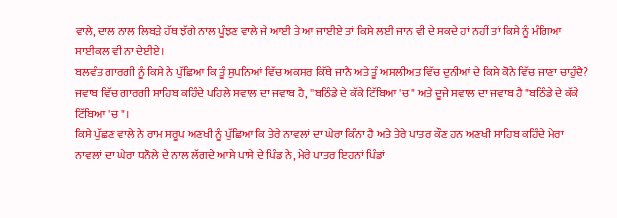ਵਾਲੇ, ਦਾਲ ਨਾਲ ਲਿਬੜੇ ਹੱਥ ਝੱਗੇ ਨਾਲ ਪੂੰਝਣ ਵਾਲੇ ਜੇ ਆਈ ਤੇ ਆ ਜਾਈਏ ਤਾਂ ਕਿਸੇ ਲਈ ਜਾਨ ਵੀ ਦੇ ਸਕਦੇ ਹਾਂ ਨਹੀਂ ਤਾਂ ਕਿਸੇ ਨੂੰ ਮੰਗਿਆ ਸਾਈਕਲ ਵੀ ਨਾ ਦੇਈਏ।
ਬਲਵੰਤ ਗਾਰਗੀ ਨੂੰ ਕਿਸੇ ਨੇ ਪੁੱਛਿਆ ਕਿ ਤੂੰ ਸੁਪਨਿਆਂ ਵਿੱਚ ਅਕਸਰ ਕਿੱਥੇ ਜਾਨੈ ਅਤੇ ਤੂੰ ਅਸਲੀਅਤ ਵਿੱਚ ਦੁਨੀਆਂ ਦੇ ਕਿਸੇ ਕੋਨੇ ਵਿੱਚ ਜਾਣਾ ਚਾਹੁੰਦੈ? ਜਵਾਬ ਵਿੱਚ ਗਾਰਗੀ ਸਾਹਿਬ ਕਹਿੰਦੇ ਪਹਿਲੇ ਸਵਾਲ ਦਾ ਜਵਾਬ ਹੈ, ''ਬਠਿੰਡੇ ਦੇ ਕੱਕੇ ਟਿੱਬਿਆ 'ਚ" ਅਤੇ ਦੂਜੇ ਸਵਾਲ ਦਾ ਜਵਾਬ ਹੈ "ਬਠਿੰਡੇ ਦੇ ਕੱਕੇ ਟਿੱਬਿਆ 'ਚ"।
ਕਿਸੇ ਪੁੱਛਣ ਵਾਲੇ ਨੇ ਰਾਮ ਸਰੂਪ ਅਣਖੀ ਨੂੰ ਪੁੱਛਿਆ ਕਿ ਤੇਰੇ ਨਾਵਲਾਂ ਦਾ ਘੇਰਾ ਕਿੰਨਾ ਹੈ ਅਤੇ ਤੇਰੇ ਪਾਤਰ ਕੌਣ ਹਨ ਅਣਖੀ ਸਾਹਿਬ ਕਹਿੰਦੇ ਮੇਰਾ ਨਾਵਲਾਂ ਦਾ ਘੇਰਾ ਧਨੌਲੇ ਦੇ ਨਾਲ ਲੱਗਦੇ ਆਸੇ ਪਾਸੇ ਦੇ ਪਿੰਡ ਨੇ, ਮੇਰੇ ਪਾਤਰ ਇਹਨਾਂ ਪਿੰਡਾਂ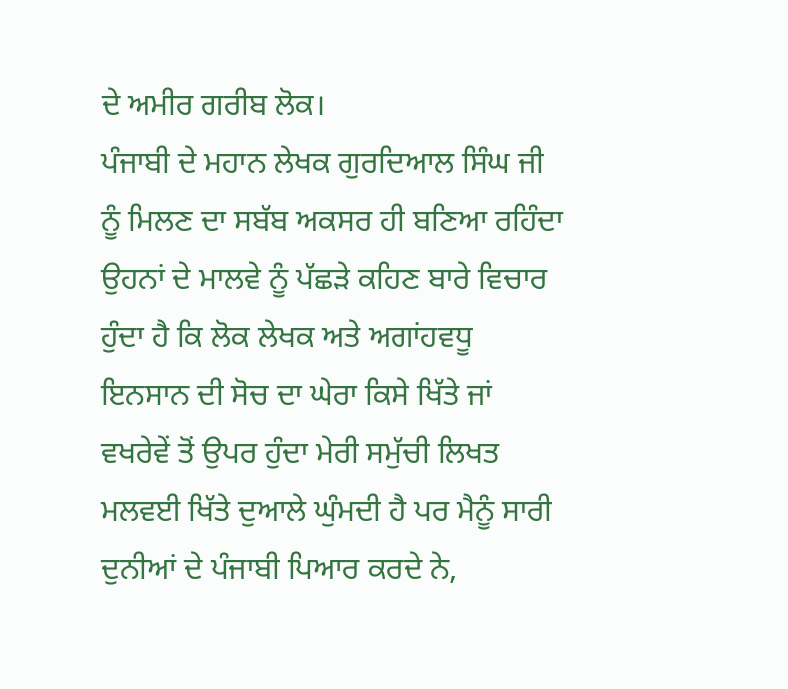ਦੇ ਅਮੀਰ ਗਰੀਬ ਲੋਕ।
ਪੰਜਾਬੀ ਦੇ ਮਹਾਨ ਲੇਖਕ ਗੁਰਦਿਆਲ ਸਿੰਘ ਜੀ ਨੂੰ ਮਿਲਣ ਦਾ ਸਬੱਬ ਅਕਸਰ ਹੀ ਬਣਿਆ ਰਹਿੰਦਾ ਉਹਨਾਂ ਦੇ ਮਾਲਵੇ ਨੂੰ ਪੱਛੜੇ ਕਹਿਣ ਬਾਰੇ ਵਿਚਾਰ ਹੁੰਦਾ ਹੈ ਕਿ ਲੋਕ ਲੇਖਕ ਅਤੇ ਅਗਾਂਹਵਧੂ ਇਨਸਾਨ ਦੀ ਸੋਚ ਦਾ ਘੇਰਾ ਕਿਸੇ ਖਿੱਤੇ ਜਾਂ ਵਖਰੇਵੇਂ ਤੋਂ ਉਪਰ ਹੁੰਦਾ ਮੇਰੀ ਸਮੁੱਚੀ ਲਿਖਤ ਮਲਵਈ ਖਿੱਤੇ ਦੁਆਲੇ ਘੁੰਮਦੀ ਹੈ ਪਰ ਮੈਨੂੰ ਸਾਰੀ ਦੁਨੀਆਂ ਦੇ ਪੰਜਾਬੀ ਪਿਆਰ ਕਰਦੇ ਨੇ,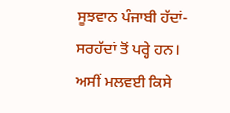ਸੂਝਵਾਨ ਪੰਜਾਬੀ ਹੱਦਾਂ-ਸਰਹੱਦਾਂ ਤੋਂ ਪਰ੍ਹੇ ਹਨ।
ਅਸੀਂ ਮਲਵਈ ਕਿਸੇ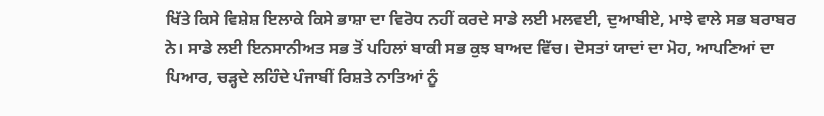ਖਿੱਤੇ ਕਿਸੇ ਵਿਸ਼ੇਸ਼ ਇਲਾਕੇ ਕਿਸੇ ਭਾਸ਼ਾ ਦਾ ਵਿਰੋਧ ਨਹੀਂ ਕਰਦੇ ਸਾਡੇ ਲਈ ਮਲਵਈ, ਦੁਆਬੀਏ, ਮਾਝੇ ਵਾਲੇ ਸਭ ਬਰਾਬਰ ਨੇ। ਸਾਡੇ ਲਈ ਇਨਸਾਨੀਅਤ ਸਭ ਤੋਂ ਪਹਿਲਾਂ ਬਾਕੀ ਸਭ ਕੁਝ ਬਾਅਦ ਵਿੱਚ। ਦੋਸਤਾਂ ਯਾਦਾਂ ਦਾ ਮੋਹ, ਆਪਣਿਆਂ ਦਾ ਪਿਆਰ, ਚੜ੍ਹਦੇ ਲਹਿੰਦੇ ਪੰਜਾਬੀਂ ਰਿਸ਼ਤੇ ਨਾਤਿਆਂ ਨੂੰ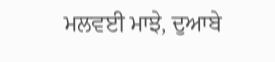ਮਲਵਈ ਮਾਝੇ, ਦੁਆਬੇ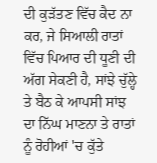ਦੀ ਕੁੜੱਤਣ ਵਿੱਚ ਕੈਦ ਨਾ ਕਰ, ਜੇ ਸਿਆਲੀ ਰਾਤਾਂ ਵਿੱਚ ਪਿਆਰ ਦੀ ਧੂਣੀ ਦੀ ਅੱਗ ਸੇਕਣੀ ਹੈ, ਸਾਂਝੇ ਚੁੱਲ੍ਹੇ ਤੇ ਬੈਠ ਕੇ ਆਪਸੀ ਸਾਂਝ ਦਾ ਨਿੱਘ ਮਾਣਨਾ ਤੇ ਰਾਤਾਂ ਨੂੰ ਰੋਹੀਆਂ 'ਚ ਕੁੱਤੇ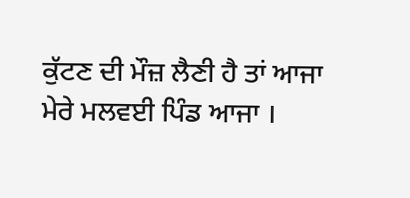ਕੁੱਟਣ ਦੀ ਮੌਜ਼ ਲੈਣੀ ਹੈ ਤਾਂ ਆਜਾ ਮੇਰੇ ਮਲਵਈ ਪਿੰਡ ਆਜਾ ।